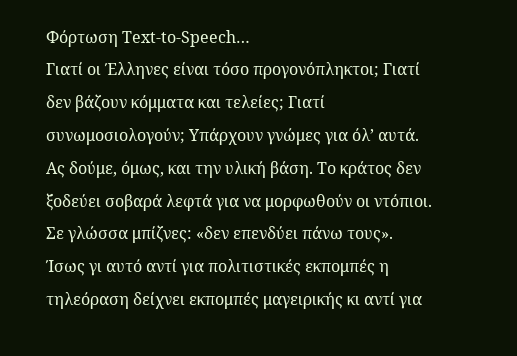Φόρτωση Text-to-Speech…
Γιατί οι Έλληνες είναι τόσο προγονόπληκτοι; Γιατί δεν βάζουν κόμματα και τελείες; Γιατί συνωμοσιολογούν; Υπάρχουν γνώμες για όλ’ αυτά. Ας δούμε, όμως, και την υλική βάση. Το κράτος δεν ξοδεύει σοβαρά λεφτά για να μορφωθούν οι ντόπιοι. Σε γλώσσα μπίζνες: «δεν επενδύει πάνω τους». Ίσως γι αυτό αντί για πολιτιστικές εκπομπές η τηλεόραση δείχνει εκπομπές μαγειρικής κι αντί για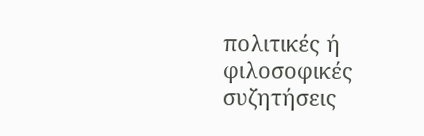πολιτικές ή φιλοσοφικές συζητήσεις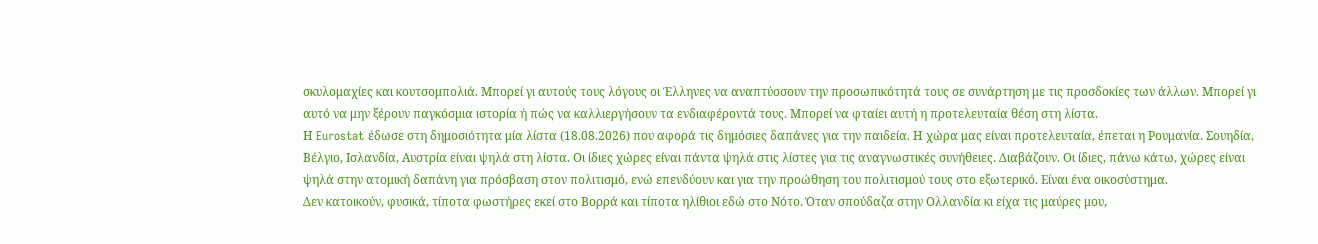σκυλομαχίες και κουτσομπολιά. Μπορεί γι αυτούς τους λόγους οι Έλληνες να αναπτύσσουν την προσωπικότητά τους σε συνάρτηση με τις προσδοκίες των άλλων. Μπορεί γι αυτό να μην ξέρουν παγκόσμια ιστορία ή πώς να καλλιεργήσουν τα ενδιαφέροντά τους. Μπορεί να φταίει αυτή η προτελευταία θέση στη λίστα.
Η Eurostat έδωσε στη δημοσιότητα μία λίστα (18.08.2026) που αφορά τις δημόσιες δαπάνες για την παιδεία. Η χώρα μας είναι προτελευταία, έπεται η Ρουμανία. Σουηδία, Βέλγιο, Ισλανδία, Αυστρία είναι ψηλά στη λίστα. Οι ίδιες χώρες είναι πάντα ψηλά στις λίστες για τις αναγνωστικές συνήθειες. Διαβάζουν. Οι ίδιες, πάνω κάτω, χώρες είναι ψηλά στην ατομική δαπάνη για πρόσβαση στον πολιτισμό, ενώ επενδύουν και για την προώθηση του πολιτισμού τους στο εξωτερικό. Είναι ένα οικοσύστημα.
Δεν κατοικούν, φυσικά, τίποτα φωστήρες εκεί στο Βορρά και τίποτα ηλίθιοι εδώ στο Νότο. Όταν σπούδαζα στην Ολλανδία κι είχα τις μαύρες μου,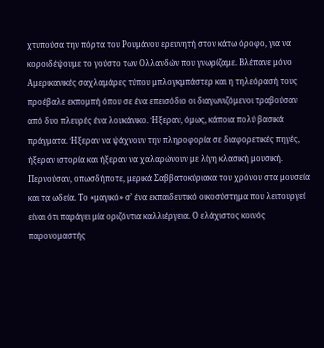χτυπούσα την πόρτα του Ρουμάνου ερευνητή στον κάτω όροφο, για να κοροιδέψουμε το γούστο των Ολλανδών που γνωρίζαμε. Βλέπανε μόνο Αμερικανικές σαχλαμάρες τύπου μπλογκμπάστερ και η τηλεόρασή τους προέβαλε εκπομπή όπου σε ένα επεισόδιο οι διαγωνιζόμενοι τραβούσαν από δυο πλευρές ένα λουκάνικο. Ήξεραν, όμως, κάποια πολύ βασικά πράγματα. Ήξεραν να ψάχνουν την πληροφορία σε διαφορετικές πηγές, ήξεραν ιστορία και ήξεραν να χαλαρώνουν με λίγη κλασική μουσική. Περνούσαν, οπωσδήποτε, μερικά Σαββατοκύριακα του χρόνου στα μουσεία και τα ωδεία. Το «μαγικό» σ’ ένα εκπαιδευτικό οικοσύστημα που λειτουργεί είναι ότι παράγει μία οριζόντια καλλιέργεια. Ο ελάχιστος κοινός παρονομαστής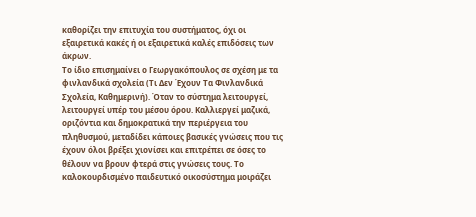καθορίζει την επιτυχία του συστήματος, όχι οι εξαιρετικά κακές ή οι εξαιρετικά καλές επιδόσεις των άκρων.
Το ίδιο επισημαίνει ο Γεωργακόπουλος σε σχέση με τα φινλανδικά σχολεία (Τι Δεν Έχουν Τα Φινλανδικά Σχολεία, Καθημερινή). Όταν το σύστημα λειτουργεί, λειτουργεί υπέρ του μέσου όρου. Καλλιεργεί μαζικά, οριζόντια και δημοκρατικά την περιέργεια του πληθυσμού, μεταδίδει κάποιες βασικές γνώσεις που τις έχουν όλοι βρέξει χιονίσει και επιτρέπει σε όσες το θέλουν να βρουν φτερά στις γνώσεις τους. Το καλοκουρδισμένο παιδευτικό οικοσύστημα μοιράζει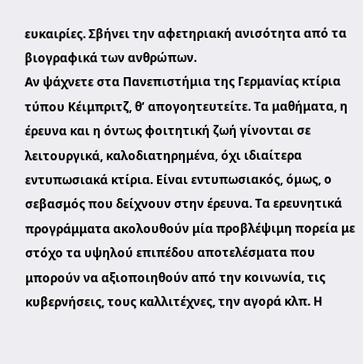ευκαιρίες. Σβήνει την αφετηριακή ανισότητα από τα βιογραφικά των ανθρώπων.
Αν ψάχνετε στα Πανεπιστήμια της Γερμανίας κτίρια τύπου Κέιμπριτζ, θ’ απογοητευτείτε. Τα μαθήματα, η έρευνα και η όντως φοιτητική ζωή γίνονται σε λειτουργικά, καλοδιατηρημένα, όχι ιδιαίτερα εντυπωσιακά κτίρια. Είναι εντυπωσιακός, όμως, ο σεβασμός που δείχνουν στην έρευνα. Τα ερευνητικά προγράμματα ακολουθούν μία προβλέψιμη πορεία με στόχο τα υψηλού επιπέδου αποτελέσματα που μπορούν να αξιοποιηθούν από την κοινωνία, τις κυβερνήσεις, τους καλλιτέχνες, την αγορά κλπ. Η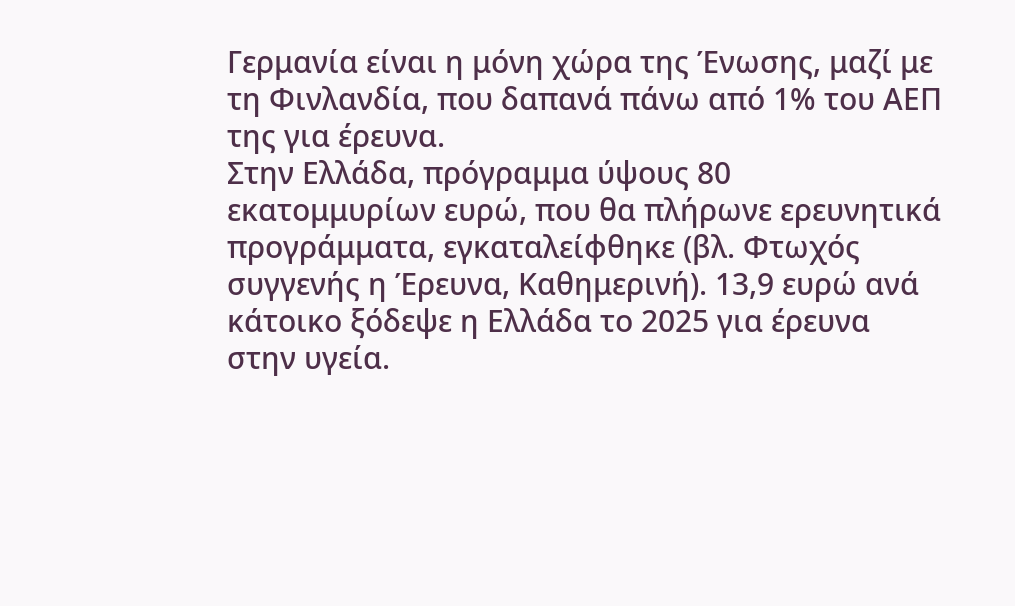Γερμανία είναι η μόνη χώρα της Ένωσης, μαζί με τη Φινλανδία, που δαπανά πάνω από 1% του ΑΕΠ της για έρευνα.
Στην Ελλάδα, πρόγραμμα ύψους 80 εκατομμυρίων ευρώ, που θα πλήρωνε ερευνητικά προγράμματα, εγκαταλείφθηκε (βλ. Φτωχός συγγενής η Έρευνα, Καθημερινή). 13,9 ευρώ ανά κάτοικο ξόδεψε η Ελλάδα το 2025 για έρευνα στην υγεία.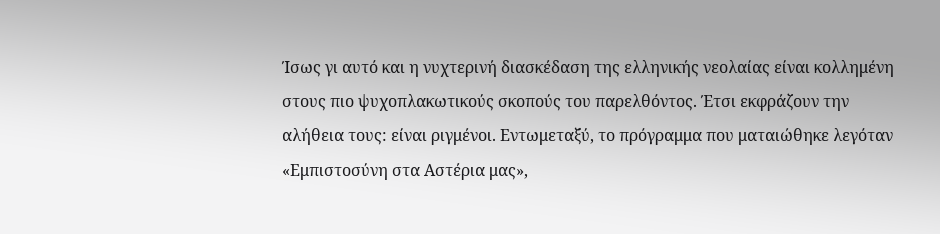Ίσως γι αυτό και η νυχτερινή διασκέδαση της ελληνικής νεολαίας είναι κολλημένη στους πιο ψυχοπλακωτικούς σκοπούς του παρελθόντος. Έτσι εκφράζουν την αλήθεια τους: είναι ριγμένοι. Εντωμεταξύ, το πρόγραμμα που ματαιώθηκε λεγόταν «Εμπιστοσύνη στα Αστέρια μας»,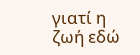γιατί η ζωή εδώ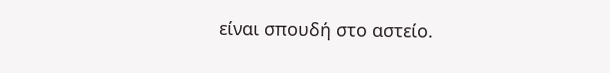είναι σπουδή στο αστείο.